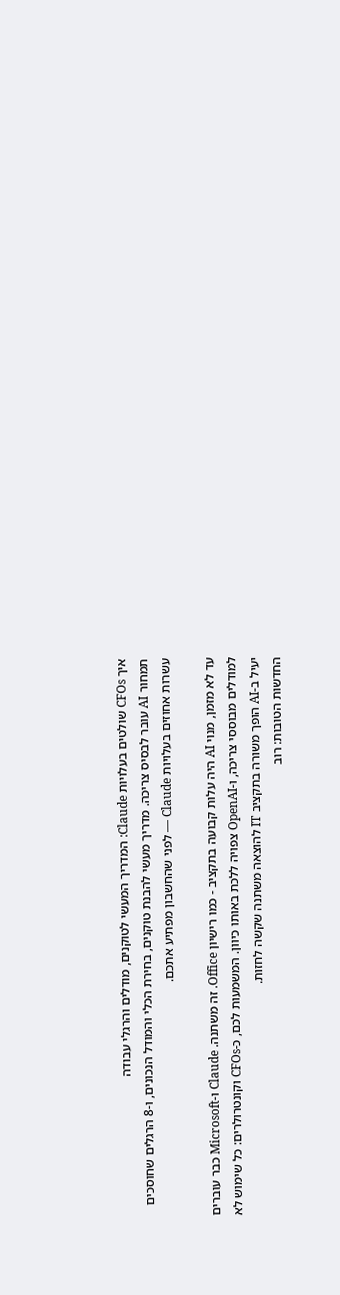איך CFOs שולטים בעלויות Claude: המדריך המעשי לטוקנים, מודלים והרגלי עבודה
תמחור AI עובר לבסיס צריכה. מדריך מעשי להבנת טוקנים, בחירת הכלי והמודל הנכונים, ו-8 הרגלים שחוסכים עשרות אחוזים בעלויות Claude — לפני שהחשבון מפתיע אתכם.

עד לא מזמן, מנוי AI היה עלות קבועה בתקציב - כמו רישיון Office. זה משתנה. Claude ו-Microsoft כבר עוברים למודלים מבוססי צריכה, ו-OpenAI צפויה ללכת באותו כיוון. המשמעות לכם, כ-CFOs וקונטרולרים: כל שימוש לא יעיל ב-AI הופך משורה בתקציב IT להוצאה משתנה שקשה לחזות.
החדשות הטובות: רוב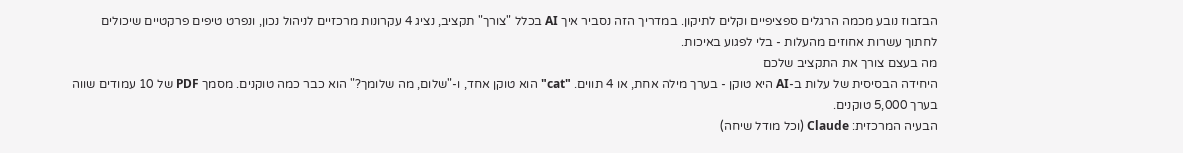הבזבוז נובע מכמה הרגלים ספציפיים וקלים לתיקון. במדריך הזה נסביר איך AI בכלל "צורך" תקציב, נציג 4 עקרונות מרכזיים לניהול נכון, ונפרט טיפים פרקטיים שיכולים לחתוך עשרות אחוזים מהעלות - בלי לפגוע באיכות.
מה בעצם צורך את התקציב שלכם
היחידה הבסיסית של עלות ב-AI היא טוקן - בערך מילה אחת, או 4 תווים. "cat" הוא טוקן אחד, ו-"שלום, מה שלומך?" הוא כבר כמה טוקנים. מסמך PDF של 10 עמודים שווה בערך 5,000 טוקנים.
הבעיה המרכזית: Claude (וכל מודל שיחה)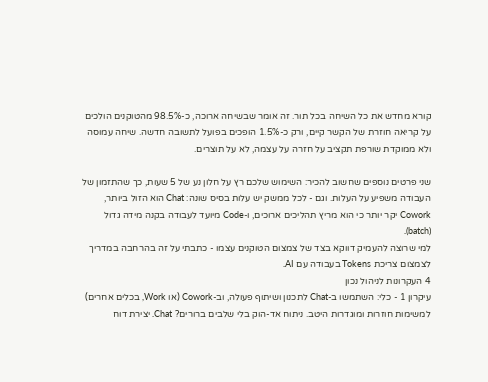קורא מחדש את כל השיחה בכל תור. זה אומר שבשיחה ארוכה, כ-98.5% מהטוקנים הולכים על קריאה חוזרת של הקשר קיים, ורק כ-1.5% הופכים בפועל לתשובה חדשה. שיחה עמוסה ולא ממוקדת שורפת תקציב על חזרה על עצמה, לא על תוצרים.

שני פרטים נוספים שחשוב להכיר: השימוש שלכם רץ על חלון נע של 5 שעות, כך שהתזמון של העבודה משפיע על העלות. וגם - לכל ממשק יש עלות בסיס שונה: Chat הוא הזול ביותר, Cowork יקר יותר כי הוא מריץ תהליכים ארוכים, ו-Code מיועד לעבודה בקנה מידה גדול (batch).
למי שרוצה להעמיק דווקא בצד של צמצום הטוקנים עצמו - כתבתי על זה בהרחבה במדריך לצמצום צריכת Tokens בעבודה עם AI.
4 העקרונות לניהול נכון
עיקרון 1 - כלי: השתמשו ב-Chat לתכנון ושיתוף פעולה, וב-Cowork (או Work, בכלים אחרים) למשימות חוזרות ומוגדרות היטב. ניתוח אד-הוק בלי שלבים ברורים? Chat. יצירת דוח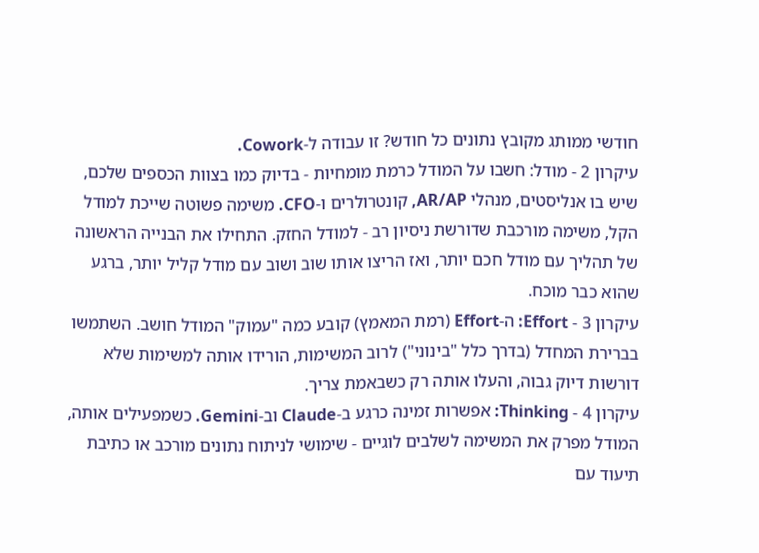חודשי ממותג מקובץ נתונים כל חודש? זו עבודה ל-Cowork.
עיקרון 2 - מודל: חשבו על המודל כרמת מומחיות - בדיוק כמו בצוות הכספים שלכם, שיש בו אנליסטים, מנהלי AR/AP, קונטרולרים ו-CFO. משימה פשוטה שייכת למודל הקל, משימה מורכבת שדורשת ניסיון רב - למודל החזק. התחילו את הבנייה הראשונה של תהליך עם מודל חכם יותר, ואז הריצו אותו שוב ושוב עם מודל קליל יותר, ברגע שהוא כבר מוכח.
עיקרון 3 - Effort: ה-Effort (רמת המאמץ) קובע כמה "עמוק" המודל חושב. השתמשו בברירת המחדל (בדרך כלל "בינוני") לרוב המשימות, הורידו אותה למשימות שלא דורשות דיוק גבוה, והעלו אותה רק כשבאמת צריך.
עיקרון 4 - Thinking: אפשרות זמינה כרגע ב-Claude וב-Gemini. כשמפעילים אותה, המודל מפרק את המשימה לשלבים לוגיים - שימושי לניתוח נתונים מורכב או כתיבת תיעוד עם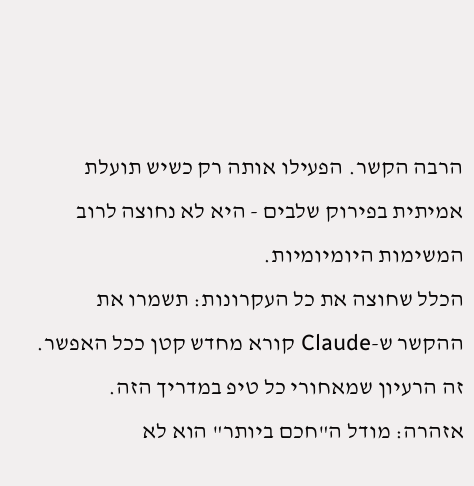הרבה הקשר. הפעילו אותה רק כשיש תועלת אמיתית בפירוק שלבים - היא לא נחוצה לרוב המשימות היומיומיות.
הכלל שחוצה את כל העקרונות: תשמרו את ההקשר ש-Claude קורא מחדש קטן ככל האפשר. זה הרעיון שמאחורי כל טיפ במדריך הזה.
אזהרה: מודל ה"חכם ביותר" הוא לא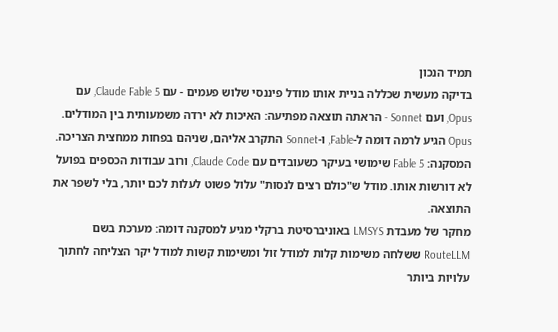תמיד הנכון
בדיקה מעשית שכללה בניית אותו מודל פיננסי שלוש פעמים - עם Claude Fable 5, עם Opus, ועם Sonnet - הראתה תוצאה מפתיעה: האיכות לא ירדה משמעותית בין המודלים. Opus הגיע לרמה דומה ל-Fable, ו-Sonnet התקרב אליהם, שניהם בפחות ממחצית הצריכה.
המסקנה: Fable 5 שימושי בעיקר כשעובדים עם Claude Code, ורוב עבודות הכספים בפועל לא דורשות אותו. מודל ש"כולם רצים לנסות" עלול פשוט לעלות לכם יותר, בלי לשפר את התוצאה.
מחקר של מעבדת LMSYS באוניברסיטת ברקלי מגיע למסקנה דומה: מערכת בשם RouteLLM ששלחה משימות קלות למודל זול ומשימות קשות למודל יקר הצליחה לחתוך עלויות ביותר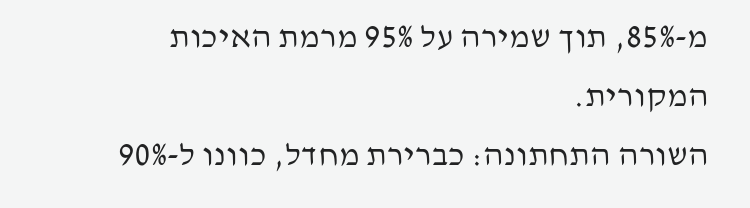מ-85%, תוך שמירה על 95% מרמת האיכות המקורית.
השורה התחתונה: כברירת מחדל, כוונו ל-90%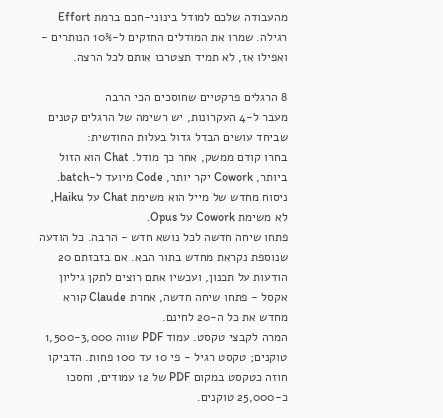מהעבודה שלכם למודל בינוני-חכם ברמת Effort רגילה. שמרו את המודלים החזקים ל-10% הנותרים - ואפילו אז, לא תמיד תצטרכו אותם לכל הרצה.

8 הרגלים פרקטיים שחוסכים הכי הרבה
מעבר ל-4 העקרונות, יש רשימה של הרגלים קטנים שביחד עושים הבדל גדול בעלות החודשית:
בחרו קודם ממשק, אחר כך מודל. Chat הוא הזול ביותר, Cowork יקר יותר, Code מיועד ל-batch. ניסוח מחדש של מייל הוא משימת Chat על Haiku, לא משימת Cowork על Opus.
פתחו שיחה חדשה לכל נושא חדש - הרבה. כל הודעה שנוספת נקראת מחדש בתור הבא. אם בזבזתם 20 הודעות על תכנון, ועכשיו אתם רוצים לתקן גיליון אקסל - פתחו שיחה חדשה, אחרת Claude קורא מחדש את כל ה-20 לחינם.
המרה לקבצי טקסט. עמוד PDF שווה 1,500-3,000 טוקנים; טקסט רגיל - פי 10 עד 100 פחות. הדביקו חוזה כטקסט במקום PDF של 12 עמודים, וחסכו כ-25,000 טוקנים.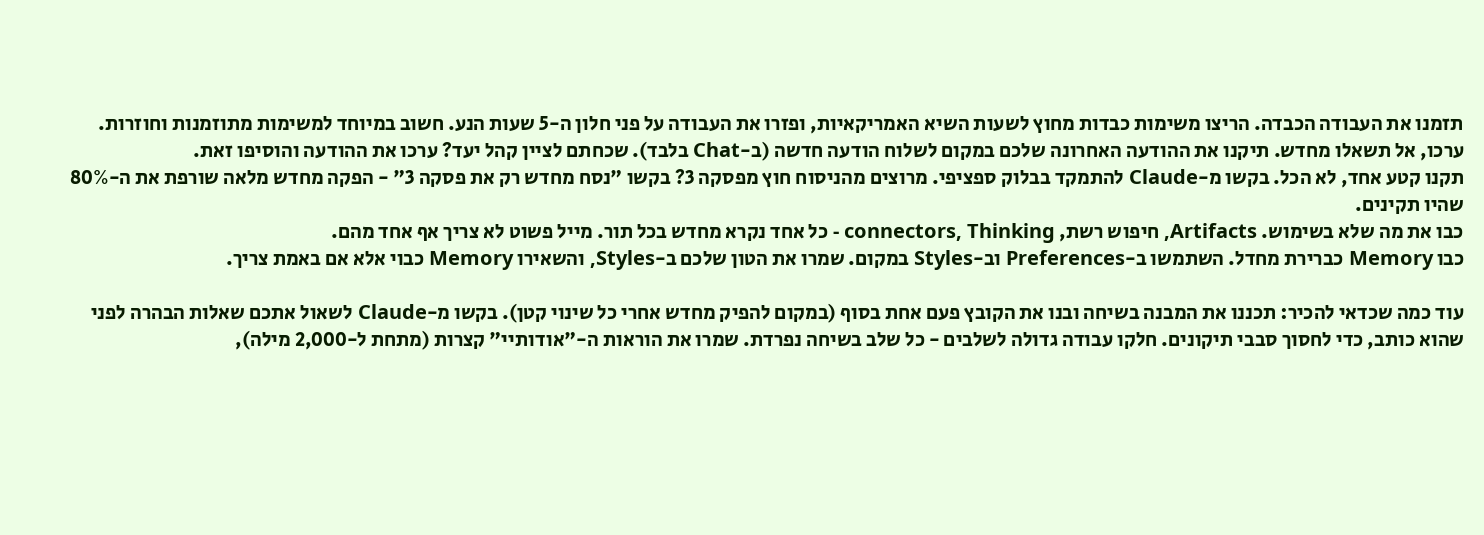תזמנו את העבודה הכבדה. הריצו משימות כבדות מחוץ לשעות השיא האמריקאיות, ופזרו את העבודה על פני חלון ה-5 שעות הנע. חשוב במיוחד למשימות מתוזמנות וחוזרות.
ערכו, אל תשאלו מחדש. תיקנו את ההודעה האחרונה שלכם במקום לשלוח הודעה חדשה (ב-Chat בלבד). שכחתם לציין קהל יעד? ערכו את ההודעה והוסיפו זאת.
תקנו קטע אחד, לא הכל. בקשו מ-Claude להתמקד בבלוק ספציפי. מרוצים מהניסוח חוץ מפסקה 3? בקשו "נסח מחדש רק את פסקה 3" - הפקה מחדש מלאה שורפת את ה-80% שהיו תקינים.
כבו את מה שלא בשימוש. Artifacts, חיפוש רשת, connectors, Thinking - כל אחד נקרא מחדש בכל תור. מייל פשוט לא צריך אף אחד מהם.
כבו Memory כברירת מחדל. השתמשו ב-Preferences וב-Styles במקום. שמרו את הטון שלכם ב-Styles, והשאירו Memory כבוי אלא אם באמת צריך.

עוד כמה שכדאי להכיר: תכננו את המבנה בשיחה ובנו את הקובץ פעם אחת בסוף (במקום להפיק מחדש אחרי כל שינוי קטן). בקשו מ-Claude לשאול אתכם שאלות הבהרה לפני שהוא כותב, כדי לחסוך סבבי תיקונים. חלקו עבודה גדולה לשלבים - כל שלב בשיחה נפרדת. שמרו את הוראות ה-"אודותיי" קצרות (מתחת ל-2,000 מילה),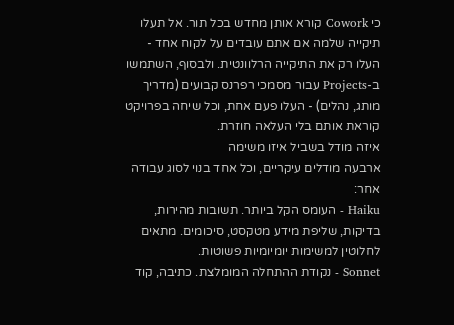כי Cowork קורא אותן מחדש בכל תור. אל תעלו תיקייה שלמה אם אתם עובדים על לקוח אחד - העלו רק את התיקייה הרלוונטית. ולבסוף, השתמשו ב-Projects עבור מסמכי רפרנס קבועים (מדריך מותג, נהלים) - העלו פעם אחת, וכל שיחה בפרויקט קוראת אותם בלי העלאה חוזרת.
איזה מודל בשביל איזו משימה
ארבעה מודלים עיקריים, וכל אחד בנוי לסוג עבודה אחר:
Haiku - העומס הקל ביותר. תשובות מהירות, בדיקות, שליפת מידע מטקסט, סיכומים. מתאים לחלוטין למשימות יומיומיות פשוטות.
Sonnet - נקודת ההתחלה המומלצת. כתיבה, קוד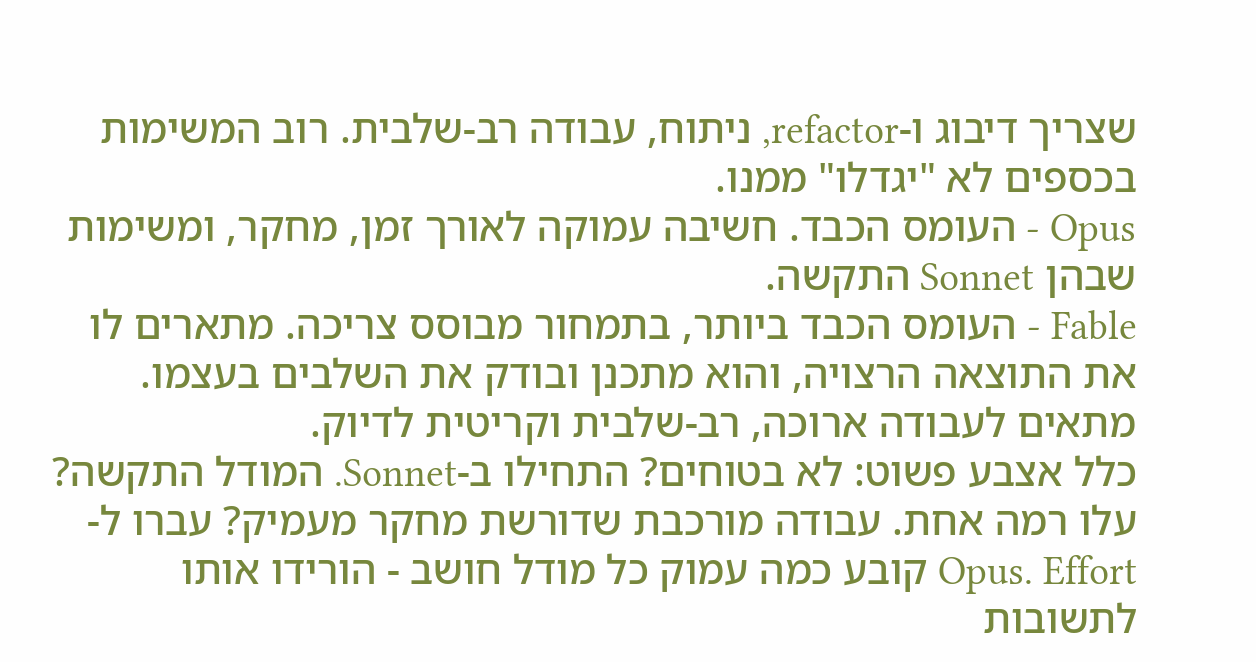שצריך דיבוג ו-refactor, ניתוח, עבודה רב-שלבית. רוב המשימות בכספים לא "יגדלו" ממנו.
Opus - העומס הכבד. חשיבה עמוקה לאורך זמן, מחקר, ומשימות שבהן Sonnet התקשה.
Fable - העומס הכבד ביותר, בתמחור מבוסס צריכה. מתארים לו את התוצאה הרצויה, והוא מתכנן ובודק את השלבים בעצמו. מתאים לעבודה ארוכה, רב-שלבית וקריטית לדיוק.
כלל אצבע פשוט: לא בטוחים? התחילו ב-Sonnet. המודל התקשה? עלו רמה אחת. עבודה מורכבת שדורשת מחקר מעמיק? עברו ל-Opus. Effort קובע כמה עמוק כל מודל חושב - הורידו אותו לתשובות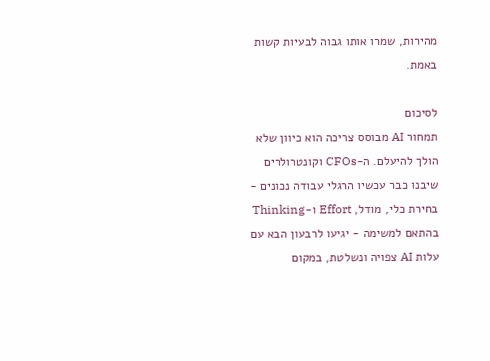מהירות, שמרו אותו גבוה לבעיות קשות באמת.

לסיכום
תמחור AI מבוסס צריכה הוא כיוון שלא הולך להיעלם. ה-CFOs וקונטרולרים שיבנו כבר עכשיו הרגלי עבודה נכונים - בחירת כלי, מודל, Effort ו-Thinking בהתאם למשימה - יגיעו לרבעון הבא עם עלות AI צפויה ונשלטת, במקום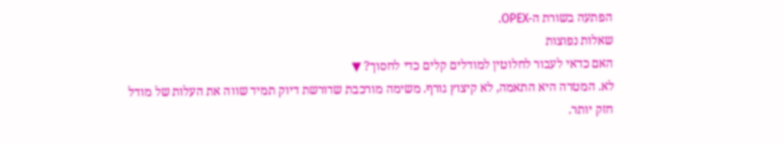הפתעה בשורת ה-OPEX.
שאלות נפוצות
האם כדאי לעבור לחלוטין למודלים קלים כדי לחסוך? ▼
לא. המטרה היא התאמה, לא קיצוץ גורף. משימה מורכבת שדורשת דיוק תמיד שווה את העלות של מודל חזק יותר.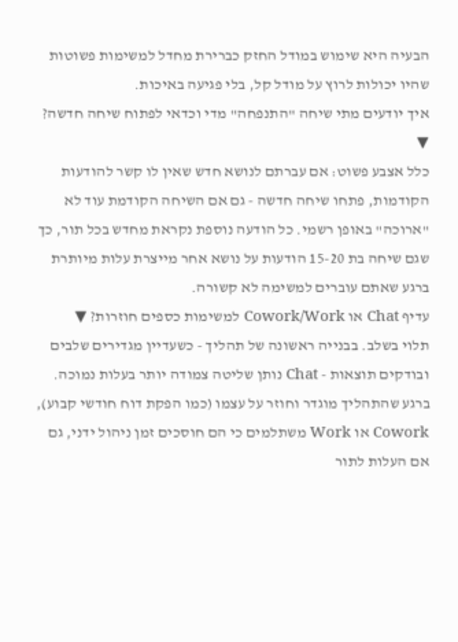הבעיה היא שימוש במודל החזק כברירת מחדל למשימות פשוטות שהיו יכולות לרוץ על מודל קל, בלי פגיעה באיכות.
איך יודעים מתי שיחה "התנפחה" מדי וכדאי לפתוח שיחה חדשה? ▼
כלל אצבע פשוט: אם עברתם לנושא חדש שאין לו קשר להודעות הקודמות, פתחו שיחה חדשה - גם אם השיחה הקודמת עוד לא "ארוכה" באופן רשמי. כל הודעה נוספת נקראת מחדש בכל תור, כך שגם שיחה בת 15-20 הודעות על נושא אחר מייצרת עלות מיותרת ברגע שאתם עוברים למשימה לא קשורה.
עדיף Chat או Cowork/Work למשימות כספים חוזרות? ▼
תלוי בשלב. בבנייה ראשונה של תהליך - כשעדיין מגדירים שלבים ובודקים תוצאות - Chat נותן שליטה צמודה יותר בעלות נמוכה. ברגע שהתהליך מוגדר וחוזר על עצמו (כמו הפקת דוח חודשי קבוע), Cowork או Work משתלמים כי הם חוסכים זמן ניהול ידני, גם אם העלות לתור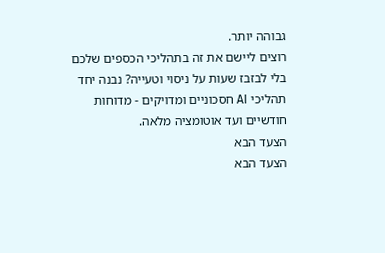גבוהה יותר.
רוצים ליישם את זה בתהליכי הכספים שלכם בלי לבזבז שעות על ניסוי וטעייה? נבנה יחד תהליכי AI חסכוניים ומדויקים - מדוחות חודשיים ועד אוטומציה מלאה.
הצעד הבא
הצעד הבא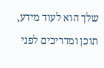שלך הוא לעוד מידע, תוכן ומדריכים לפני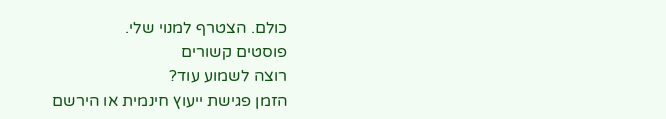כולם. הצטרף למנוי שלי.
פוסטים קשורים
רוצה לשמוע עוד?
הזמן פגישת ייעוץ חינמית או הירשם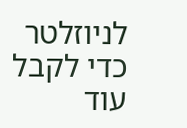לניוזלטר כדי לקבל עוד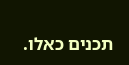תכנים כאלו.